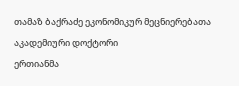თამაზ ბაქრაძე ეკონომიკურ მეცნიერებათა აკადემიური დოქტორი
ერთიანმა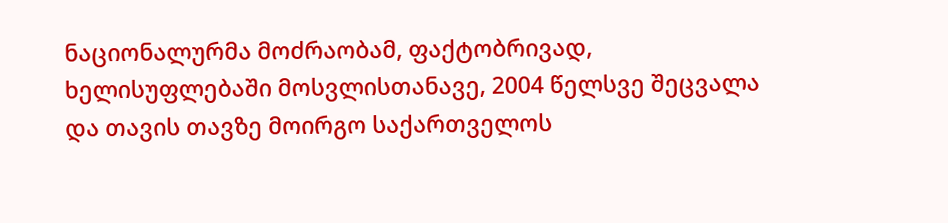ნაციონალურმა მოძრაობამ, ფაქტობრივად, ხელისუფლებაში მოსვლისთანავე, 2004 წელსვე შეცვალა და თავის თავზე მოირგო საქართველოს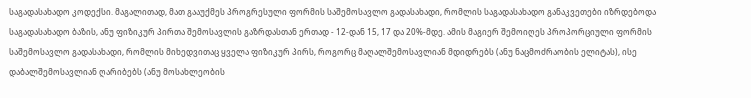საგადასახადო კოდექსი. მაგალითად, მათ გააუქმეს პროგრესული ფორმის საშემოსავლო გადასახადი, რომლის საგადასახადო განაკვეთები იზრდებოდა საგადასახადო ბაზის, ანუ ფიზიკურ პირთა შემოსავლის გაზრდასთან ერთად - 12-დან 15, 17 და 20%-მდე. ამის მაგიერ შემოიღეს პროპორციული ფორმის საშემოსავლო გადასახადი, რომლის მიხედვითაც ყველა ფიზიკურ პირს, როგორც მაღალშემოსავლიან მდიდრებს (ანუ ნაცმოძრაობის ელიტას), ისე დაბალშემოსავლიან ღარიბებს (ანუ მოსახლეობის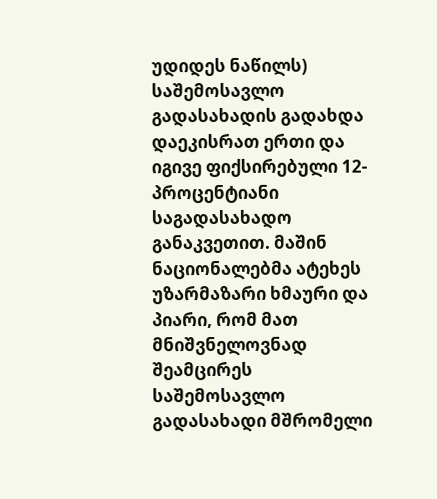უდიდეს ნაწილს) საშემოსავლო გადასახადის გადახდა დაეკისრათ ერთი და იგივე ფიქსირებული 12-პროცენტიანი საგადასახადო განაკვეთით. მაშინ ნაციონალებმა ატეხეს უზარმაზარი ხმაური და პიარი, რომ მათ მნიშვნელოვნად შეამცირეს საშემოსავლო გადასახადი მშრომელი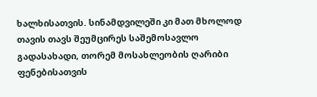ხალხისათვის. სინამდვილეში კი მათ მხოლოდ თავის თავს შეუმცირეს საშემოსავლო გადასახადი, თორემ მოსახლეობის ღარიბი ფენებისათვის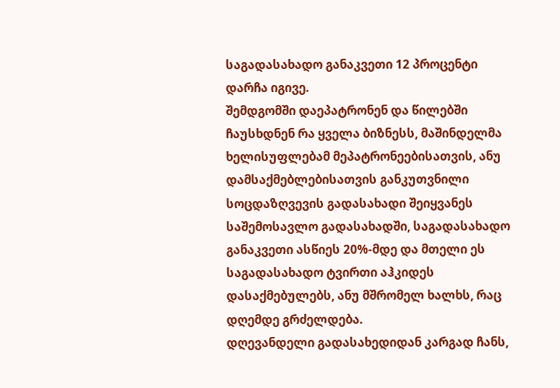საგადასახადო განაკვეთი 12 პროცენტი დარჩა იგივე.
შემდგომში დაეპატრონენ და წილებში ჩაუსხდნენ რა ყველა ბიზნესს, მაშინდელმა ხელისუფლებამ მეპატრონეებისათვის, ანუ დამსაქმებლებისათვის განკუთვნილი სოცდაზღვევის გადასახადი შეიყვანეს საშემოსავლო გადასახადში, საგადასახადო განაკვეთი ასწიეს 20%-მდე და მთელი ეს საგადასახადო ტვირთი აჰკიდეს დასაქმებულებს, ანუ მშრომელ ხალხს, რაც დღემდე გრძელდება.
დღევანდელი გადასახედიდან კარგად ჩანს,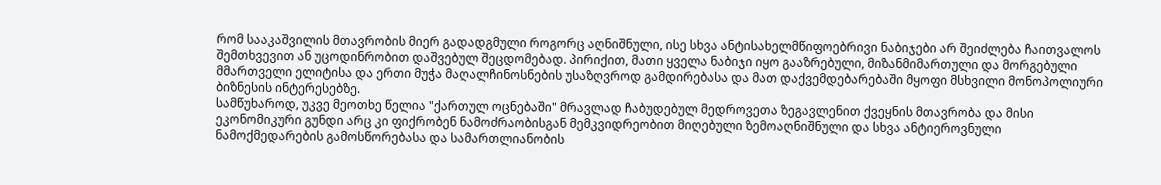რომ სააკაშვილის მთავრობის მიერ გადადგმული როგორც აღნიშნული, ისე სხვა ანტისახელმწიფოებრივი ნაბიჯები არ შეიძლება ჩაითვალოს შემთხვევით ან უცოდინრობით დაშვებულ შეცდომებად. პირიქით, მათი ყველა ნაბიჯი იყო გააზრებული, მიზანმიმართული და მორგებული მმართველი ელიტისა და ერთი მუჭა მაღალჩინოსნების უსაზღვროდ გამდირებასა და მათ დაქვემდებარებაში მყოფი მსხვილი მონოპოლიური ბიზნესის ინტერესებზე.
სამწუხაროდ, უკვე მეოთხე წელია "ქართულ ოცნებაში" მრავლად ჩაბუდებულ მედროვეთა ზეგავლენით ქვეყნის მთავრობა და მისი ეკონომიკური გუნდი არც კი ფიქრობენ ნამოძრაობისგან მემკვიდრეობით მიღებული ზემოაღნიშნული და სხვა ანტიეროვნული ნამოქმედარების გამოსწორებასა და სამართლიანობის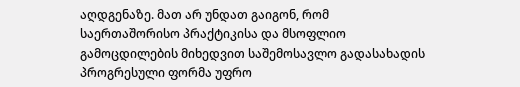აღდგენაზე. მათ არ უნდათ გაიგონ, რომ საერთაშორისო პრაქტიკისა და მსოფლიო გამოცდილების მიხედვით საშემოსავლო გადასახადის პროგრესული ფორმა უფრო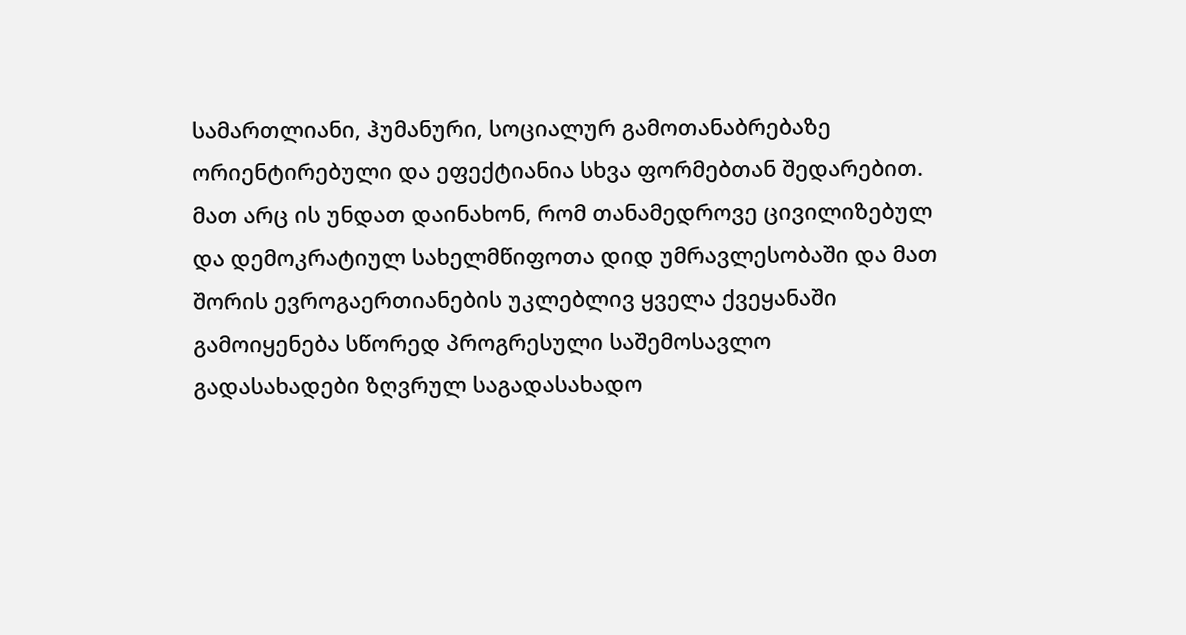სამართლიანი, ჰუმანური, სოციალურ გამოთანაბრებაზე ორიენტირებული და ეფექტიანია სხვა ფორმებთან შედარებით. მათ არც ის უნდათ დაინახონ, რომ თანამედროვე ცივილიზებულ და დემოკრატიულ სახელმწიფოთა დიდ უმრავლესობაში და მათ შორის ევროგაერთიანების უკლებლივ ყველა ქვეყანაში გამოიყენება სწორედ პროგრესული საშემოსავლო გადასახადები ზღვრულ საგადასახადო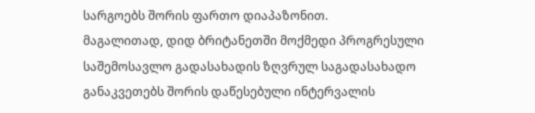სარგოებს შორის ფართო დიაპაზონით.
მაგალითად, დიდ ბრიტანეთში მოქმედი პროგრესული საშემოსავლო გადასახადის ზღვრულ საგადასახადო განაკვეთებს შორის დაწესებული ინტერვალის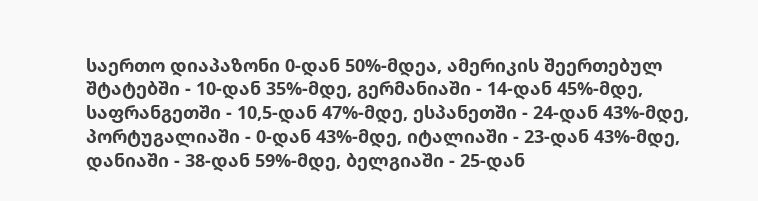საერთო დიაპაზონი 0-დან 50%-მდეა, ამერიკის შეერთებულ შტატებში - 10-დან 35%-მდე, გერმანიაში - 14-დან 45%-მდე, საფრანგეთში - 10,5-დან 47%-მდე, ესპანეთში - 24-დან 43%-მდე, პორტუგალიაში - 0-დან 43%-მდე, იტალიაში - 23-დან 43%-მდე, დანიაში - 38-დან 59%-მდე, ბელგიაში - 25-დან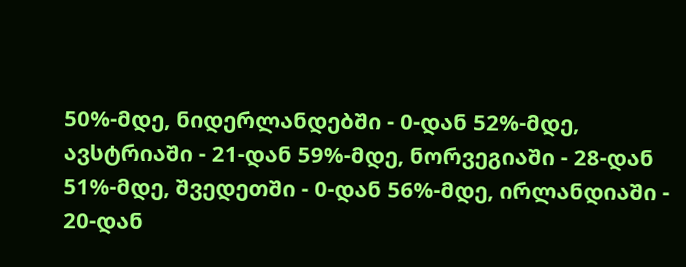50%-მდე, ნიდერლანდებში - 0-დან 52%-მდე, ავსტრიაში - 21-დან 59%-მდე, ნორვეგიაში - 28-დან 51%-მდე, შვედეთში - 0-დან 56%-მდე, ირლანდიაში - 20-დან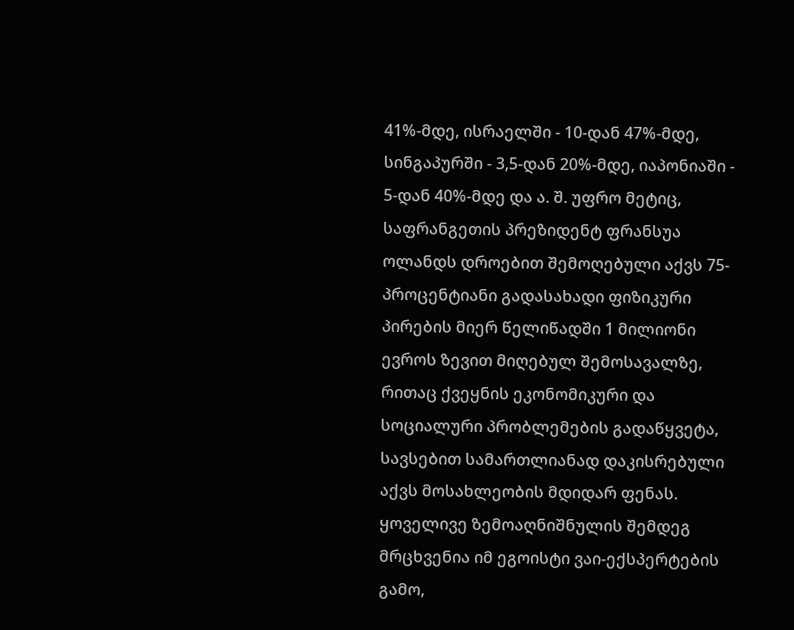41%-მდე, ისრაელში - 10-დან 47%-მდე, სინგაპურში - 3,5-დან 20%-მდე, იაპონიაში - 5-დან 40%-მდე და ა. შ. უფრო მეტიც, საფრანგეთის პრეზიდენტ ფრანსუა ოლანდს დროებით შემოღებული აქვს 75-პროცენტიანი გადასახადი ფიზიკური პირების მიერ წელიწადში 1 მილიონი ევროს ზევით მიღებულ შემოსავალზე, რითაც ქვეყნის ეკონომიკური და სოციალური პრობლემების გადაწყვეტა, სავსებით სამართლიანად დაკისრებული აქვს მოსახლეობის მდიდარ ფენას.
ყოველივე ზემოაღნიშნულის შემდეგ მრცხვენია იმ ეგოისტი ვაი-ექსპერტების გამო,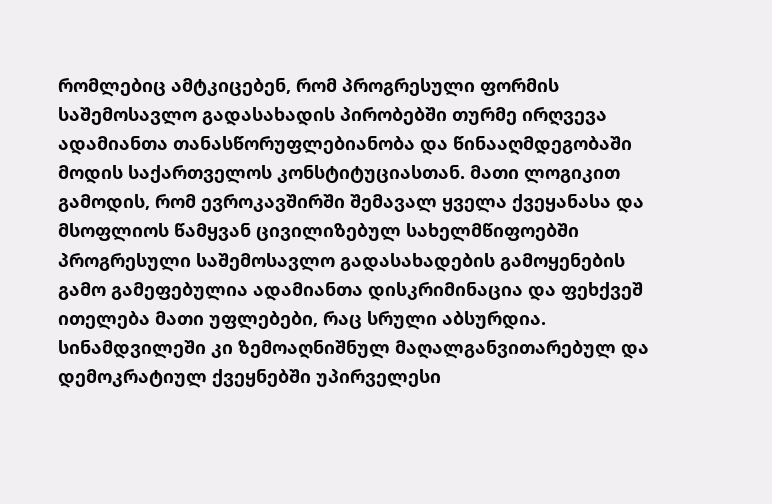რომლებიც ამტკიცებენ, რომ პროგრესული ფორმის საშემოსავლო გადასახადის პირობებში თურმე ირღვევა ადამიანთა თანასწორუფლებიანობა და წინააღმდეგობაში მოდის საქართველოს კონსტიტუციასთან. მათი ლოგიკით გამოდის, რომ ევროკავშირში შემავალ ყველა ქვეყანასა და მსოფლიოს წამყვან ცივილიზებულ სახელმწიფოებში პროგრესული საშემოსავლო გადასახადების გამოყენების გამო გამეფებულია ადამიანთა დისკრიმინაცია და ფეხქვეშ ითელება მათი უფლებები, რაც სრული აბსურდია. სინამდვილეში კი ზემოაღნიშნულ მაღალგანვითარებულ და დემოკრატიულ ქვეყნებში უპირველესი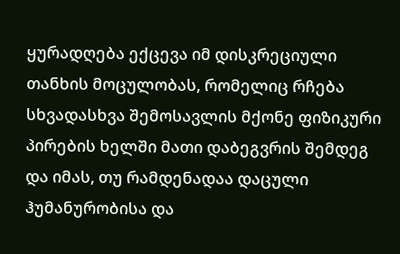ყურადღება ექცევა იმ დისკრეციული თანხის მოცულობას, რომელიც რჩება სხვადასხვა შემოსავლის მქონე ფიზიკური პირების ხელში მათი დაბეგვრის შემდეგ და იმას, თუ რამდენადაა დაცული ჰუმანურობისა და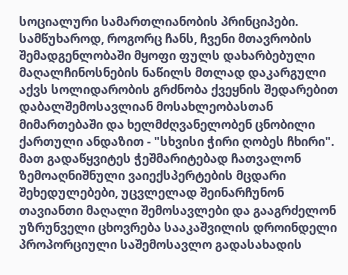სოციალური სამართლიანობის პრინციპები.
სამწუხაროდ, როგორც ჩანს, ჩვენი მთავრობის შემადგენლობაში მყოფი ფულს დახარბებული მაღალჩინოსნების ნაწილს მთლად დაკარგული აქვს სოლიდარობის გრძნობა ქვეყნის შედარებით დაბალშემოსავლიან მოსახლეობასთან მიმართებაში და ხელმძღვანელობენ ცნობილი ქართული ანდაზით - "სხვისი ჭირი ღობეს ჩხირი". მათ გადაწყვიტეს ჭეშმარიტებად ჩათვალონ ზემოაღნიშნული ვაიექსპერტების მცდარი შეხედულებები, უცვლელად შეინარჩუნონ თავიანთი მაღალი შემოსავლები და გააგრძელონ უზრუნველი ცხოვრება სააკაშვილის დროინდელი პროპორციული საშემოსავლო გადასახადის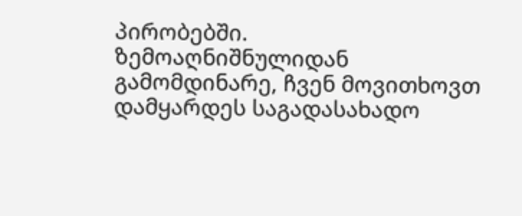პირობებში.
ზემოაღნიშნულიდან გამომდინარე, ჩვენ მოვითხოვთ დამყარდეს საგადასახადო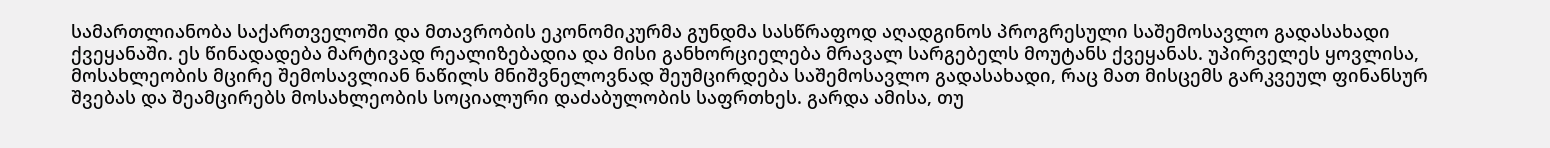სამართლიანობა საქართველოში და მთავრობის ეკონომიკურმა გუნდმა სასწრაფოდ აღადგინოს პროგრესული საშემოსავლო გადასახადი ქვეყანაში. ეს წინადადება მარტივად რეალიზებადია და მისი განხორციელება მრავალ სარგებელს მოუტანს ქვეყანას. უპირველეს ყოვლისა, მოსახლეობის მცირე შემოსავლიან ნაწილს მნიშვნელოვნად შეუმცირდება საშემოსავლო გადასახადი, რაც მათ მისცემს გარკვეულ ფინანსურ შვებას და შეამცირებს მოსახლეობის სოციალური დაძაბულობის საფრთხეს. გარდა ამისა, თუ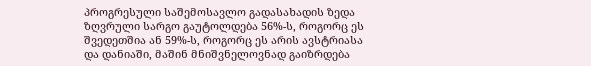პროგრესული საშემოსავლო გადასახადის ზედა ზღვრული სარგო გაუტოლდება 56%-ს, როგორც ეს შვედეთშია ან 59%-ს, როგორც ეს არის ავსტრიასა და დანიაში, მაშინ მნიშვნელოვნად გაიზრდება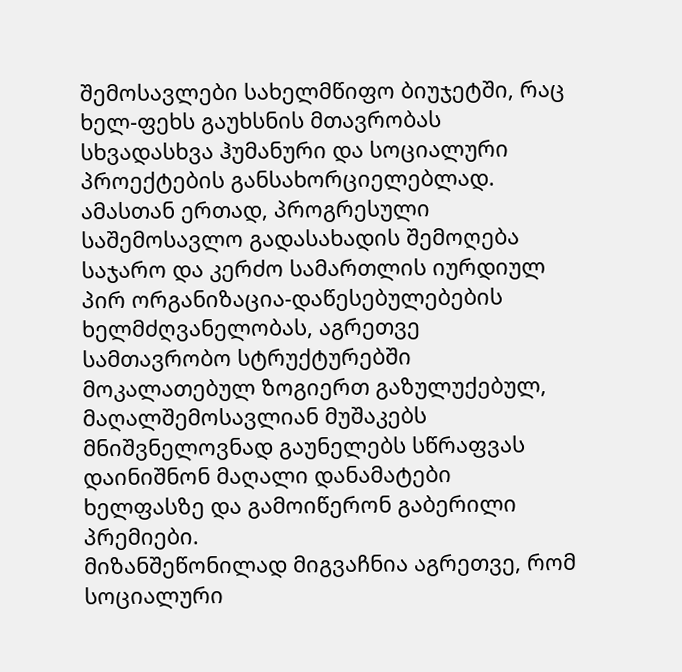შემოსავლები სახელმწიფო ბიუჯეტში, რაც ხელ-ფეხს გაუხსნის მთავრობას სხვადასხვა ჰუმანური და სოციალური პროექტების განსახორციელებლად. ამასთან ერთად, პროგრესული საშემოსავლო გადასახადის შემოღება საჯარო და კერძო სამართლის იურდიულ პირ ორგანიზაცია-დაწესებულებების ხელმძღვანელობას, აგრეთვე სამთავრობო სტრუქტურებში მოკალათებულ ზოგიერთ გაზულუქებულ, მაღალშემოსავლიან მუშაკებს მნიშვნელოვნად გაუნელებს სწრაფვას დაინიშნონ მაღალი დანამატები ხელფასზე და გამოიწერონ გაბერილი პრემიები.
მიზანშეწონილად მიგვაჩნია აგრეთვე, რომ სოციალური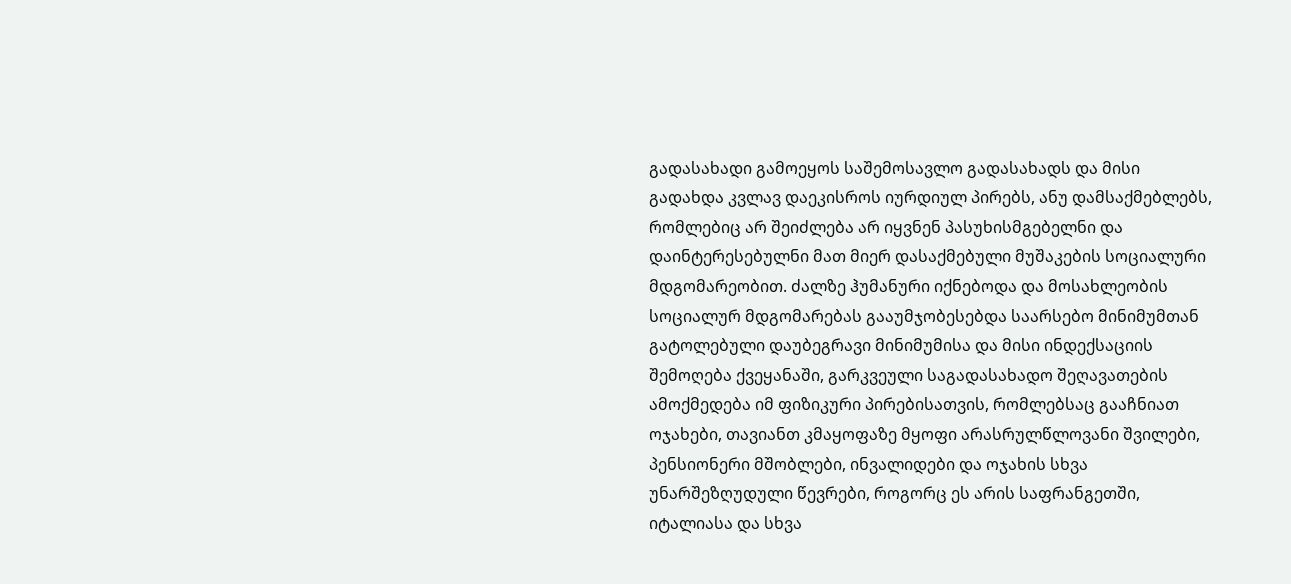გადასახადი გამოეყოს საშემოსავლო გადასახადს და მისი გადახდა კვლავ დაეკისროს იურდიულ პირებს, ანუ დამსაქმებლებს, რომლებიც არ შეიძლება არ იყვნენ პასუხისმგებელნი და დაინტერესებულნი მათ მიერ დასაქმებული მუშაკების სოციალური მდგომარეობით. ძალზე ჰუმანური იქნებოდა და მოსახლეობის სოციალურ მდგომარებას გააუმჯობესებდა საარსებო მინიმუმთან გატოლებული დაუბეგრავი მინიმუმისა და მისი ინდექსაციის შემოღება ქვეყანაში, გარკვეული საგადასახადო შეღავათების ამოქმედება იმ ფიზიკური პირებისათვის, რომლებსაც გააჩნიათ ოჯახები, თავიანთ კმაყოფაზე მყოფი არასრულწლოვანი შვილები, პენსიონერი მშობლები, ინვალიდები და ოჯახის სხვა უნარშეზღუდული წევრები, როგორც ეს არის საფრანგეთში, იტალიასა და სხვა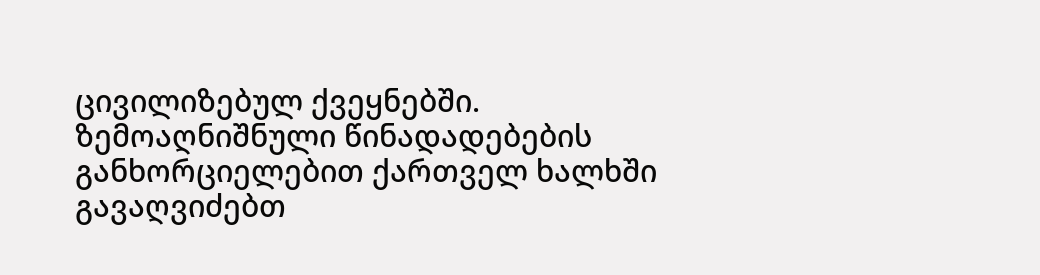ცივილიზებულ ქვეყნებში.
ზემოაღნიშნული წინადადებების განხორციელებით ქართველ ხალხში გავაღვიძებთ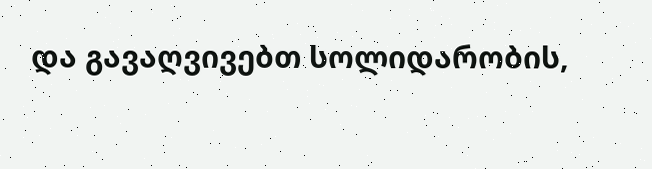და გავაღვივებთ სოლიდარობის,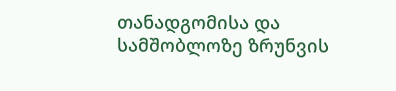თანადგომისა და სამშობლოზე ზრუნვის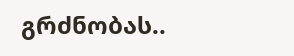გრძნობას..